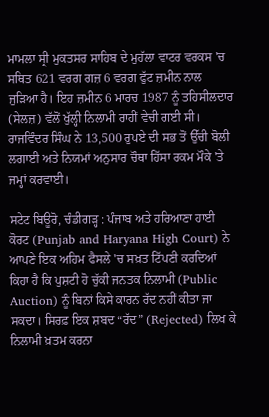ਮਾਮਲਾ ਸ੍ਰੀ ਮੁਕਤਸਰ ਸਾਹਿਬ ਦੇ ਮੁਹੱਲਾ ਵਾਟਰ ਵਰਕਸ 'ਚ ਸਥਿਤ 621 ਵਰਗ ਗਜ਼ 6 ਵਰਗ ਫੁੱਟ ਜ਼ਮੀਨ ਨਾਲ ਜੁੜਿਆ ਹੈ। ਇਹ ਜ਼ਮੀਨ 6 ਮਾਰਚ 1987 ਨੂੰ ਤਹਿਸੀਲਦਾਰ (ਸੇਲਜ਼) ਵੱਲੋਂ ਖੁੱਲ੍ਹੀ ਨਿਲਾਮੀ ਰਾਹੀਂ ਵੇਚੀ ਗਈ ਸੀ। ਰਾਜਵਿੰਦਰ ਸਿੰਘ ਨੇ 13,500 ਰੁਪਏ ਦੀ ਸਭ ਤੋਂ ਉੱਚੀ ਬੋਲੀ ਲਗਾਈ ਅਤੇ ਨਿਯਮਾਂ ਅਨੁਸਾਰ ਚੌਥਾ ਹਿੱਸਾ ਰਕਮ ਮੌਕੇ 'ਤੇ ਜਮ੍ਹਾਂ ਕਰਵਾਈ।

ਸਟੇਟ ਬਿਊਰੋ, ਚੰਡੀਗੜ੍ਹ : ਪੰਜਾਬ ਅਤੇ ਹਰਿਆਣਾ ਹਾਈ ਕੋਰਟ (Punjab and Haryana High Court) ਨੇ ਆਪਣੇ ਇਕ ਅਹਿਮ ਫੈਸਲੇ 'ਚ ਸਖ਼ਤ ਟਿੱਪਣੀ ਕਰਦਿਆਂ ਕਿਹਾ ਹੈ ਕਿ ਪੁਸ਼ਟੀ ਹੋ ਚੁੱਕੀ ਜਨਤਕ ਨਿਲਾਮੀ (Public Auction) ਨੂੰ ਬਿਨਾਂ ਕਿਸੇ ਕਾਰਨ ਰੱਦ ਨਹੀਂ ਕੀਤਾ ਜਾ ਸਕਦਾ। ਸਿਰਫ਼ ਇਕ ਸ਼ਬਦ “ਰੱਦ” (Rejected) ਲਿਖ ਕੇ ਨਿਲਾਮੀ ਖ਼ਤਮ ਕਰਨਾ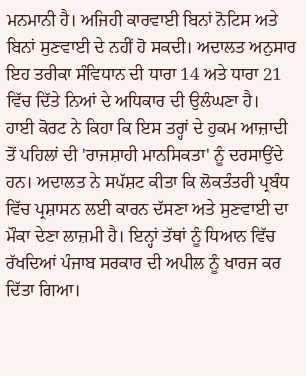ਮਨਮਾਨੀ ਹੈ। ਅਜਿਹੀ ਕਾਰਵਾਈ ਬਿਨਾਂ ਨੋਟਿਸ ਅਤੇ ਬਿਨਾਂ ਸੁਣਵਾਈ ਦੇ ਨਹੀਂ ਹੋ ਸਕਦੀ। ਅਦਾਲਤ ਅਨੁਸਾਰ ਇਹ ਤਰੀਕਾ ਸੰਵਿਧਾਨ ਦੀ ਧਾਰਾ 14 ਅਤੇ ਧਾਰਾ 21 ਵਿੱਚ ਦਿੱਤੇ ਨਿਆਂ ਦੇ ਅਧਿਕਾਰ ਦੀ ਉਲੰਘਣਾ ਹੈ।
ਹਾਈ ਕੋਰਟ ਨੇ ਕਿਹਾ ਕਿ ਇਸ ਤਰ੍ਹਾਂ ਦੇ ਹੁਕਮ ਆਜ਼ਾਦੀ ਤੋਂ ਪਹਿਲਾਂ ਦੀ 'ਰਾਜਸ਼ਾਹੀ ਮਾਨਸਿਕਤਾ' ਨੂੰ ਦਰਸਾਉਂਦੇ ਹਨ। ਅਦਾਲਤ ਨੇ ਸਪੱਸ਼ਟ ਕੀਤਾ ਕਿ ਲੋਕਤੰਤਰੀ ਪ੍ਰਬੰਧ ਵਿੱਚ ਪ੍ਰਸ਼ਾਸਨ ਲਈ ਕਾਰਨ ਦੱਸਣਾ ਅਤੇ ਸੁਣਵਾਈ ਦਾ ਮੌਕਾ ਦੇਣਾ ਲਾਜ਼ਮੀ ਹੈ। ਇਨ੍ਹਾਂ ਤੱਥਾਂ ਨੂੰ ਧਿਆਨ ਵਿੱਚ ਰੱਖਦਿਆਂ ਪੰਜਾਬ ਸਰਕਾਰ ਦੀ ਅਪੀਲ ਨੂੰ ਖਾਰਜ ਕਰ ਦਿੱਤਾ ਗਿਆ।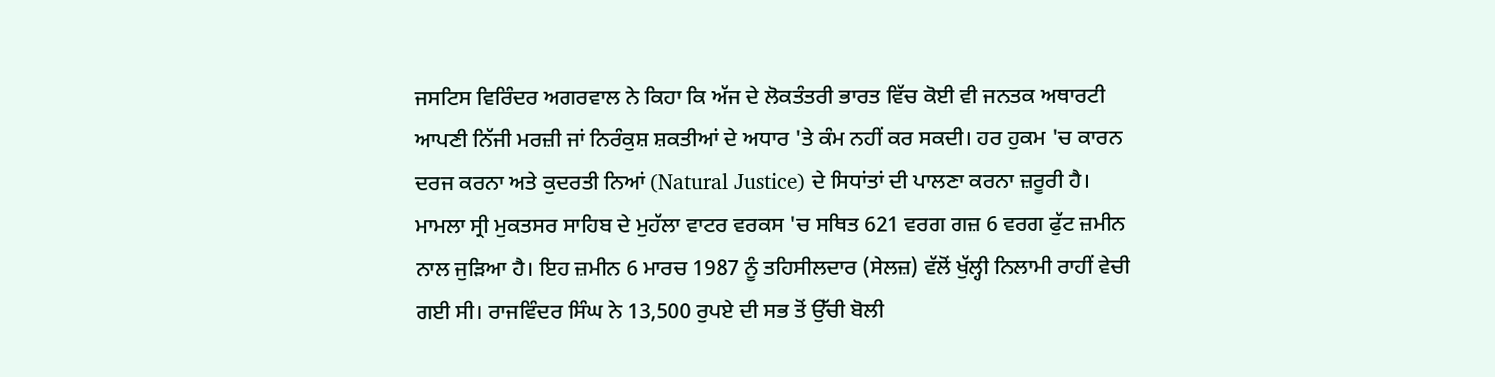ਜਸਟਿਸ ਵਿਰਿੰਦਰ ਅਗਰਵਾਲ ਨੇ ਕਿਹਾ ਕਿ ਅੱਜ ਦੇ ਲੋਕਤੰਤਰੀ ਭਾਰਤ ਵਿੱਚ ਕੋਈ ਵੀ ਜਨਤਕ ਅਥਾਰਟੀ ਆਪਣੀ ਨਿੱਜੀ ਮਰਜ਼ੀ ਜਾਂ ਨਿਰੰਕੁਸ਼ ਸ਼ਕਤੀਆਂ ਦੇ ਅਧਾਰ 'ਤੇ ਕੰਮ ਨਹੀਂ ਕਰ ਸਕਦੀ। ਹਰ ਹੁਕਮ 'ਚ ਕਾਰਨ ਦਰਜ ਕਰਨਾ ਅਤੇ ਕੁਦਰਤੀ ਨਿਆਂ (Natural Justice) ਦੇ ਸਿਧਾਂਤਾਂ ਦੀ ਪਾਲਣਾ ਕਰਨਾ ਜ਼ਰੂਰੀ ਹੈ।
ਮਾਮਲਾ ਸ੍ਰੀ ਮੁਕਤਸਰ ਸਾਹਿਬ ਦੇ ਮੁਹੱਲਾ ਵਾਟਰ ਵਰਕਸ 'ਚ ਸਥਿਤ 621 ਵਰਗ ਗਜ਼ 6 ਵਰਗ ਫੁੱਟ ਜ਼ਮੀਨ ਨਾਲ ਜੁੜਿਆ ਹੈ। ਇਹ ਜ਼ਮੀਨ 6 ਮਾਰਚ 1987 ਨੂੰ ਤਹਿਸੀਲਦਾਰ (ਸੇਲਜ਼) ਵੱਲੋਂ ਖੁੱਲ੍ਹੀ ਨਿਲਾਮੀ ਰਾਹੀਂ ਵੇਚੀ ਗਈ ਸੀ। ਰਾਜਵਿੰਦਰ ਸਿੰਘ ਨੇ 13,500 ਰੁਪਏ ਦੀ ਸਭ ਤੋਂ ਉੱਚੀ ਬੋਲੀ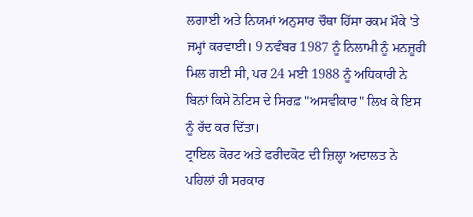ਲਗਾਈ ਅਤੇ ਨਿਯਮਾਂ ਅਨੁਸਾਰ ਚੌਥਾ ਹਿੱਸਾ ਰਕਮ ਮੌਕੇ 'ਤੇ ਜਮ੍ਹਾਂ ਕਰਵਾਈ। 9 ਨਵੰਬਰ 1987 ਨੂੰ ਨਿਲਾਮੀ ਨੂੰ ਮਨਜ਼ੂਰੀ ਮਿਲ ਗਈ ਸੀ, ਪਰ 24 ਮਈ 1988 ਨੂੰ ਅਧਿਕਾਰੀ ਨੇ ਬਿਨਾਂ ਕਿਸੇ ਨੋਟਿਸ ਦੇ ਸਿਰਫ਼ "ਅਸਵੀਕਾਰ" ਲਿਖ ਕੇ ਇਸ ਨੂੰ ਰੱਦ ਕਰ ਦਿੱਤਾ।
ਟ੍ਰਾਇਲ ਕੋਰਟ ਅਤੇ ਫਰੀਦਕੋਟ ਦੀ ਜ਼ਿਲ੍ਹਾ ਅਦਾਲਤ ਨੇ ਪਹਿਲਾਂ ਹੀ ਸਰਕਾਰ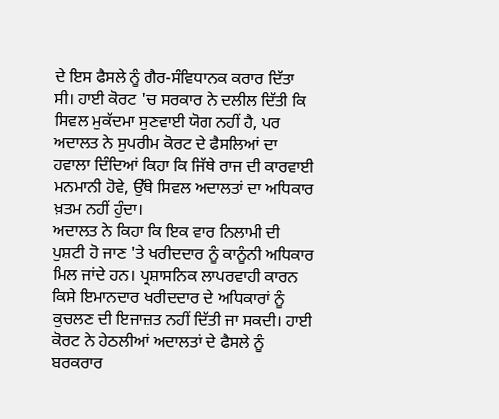ਦੇ ਇਸ ਫੈਸਲੇ ਨੂੰ ਗੈਰ-ਸੰਵਿਧਾਨਕ ਕਰਾਰ ਦਿੱਤਾ ਸੀ। ਹਾਈ ਕੋਰਟ 'ਚ ਸਰਕਾਰ ਨੇ ਦਲੀਲ ਦਿੱਤੀ ਕਿ ਸਿਵਲ ਮੁਕੱਦਮਾ ਸੁਣਵਾਈ ਯੋਗ ਨਹੀਂ ਹੈ, ਪਰ ਅਦਾਲਤ ਨੇ ਸੁਪਰੀਮ ਕੋਰਟ ਦੇ ਫੈਸਲਿਆਂ ਦਾ ਹਵਾਲਾ ਦਿੰਦਿਆਂ ਕਿਹਾ ਕਿ ਜਿੱਥੇ ਰਾਜ ਦੀ ਕਾਰਵਾਈ ਮਨਮਾਨੀ ਹੋਵੇ, ਉੱਥੇ ਸਿਵਲ ਅਦਾਲਤਾਂ ਦਾ ਅਧਿਕਾਰ ਖ਼ਤਮ ਨਹੀਂ ਹੁੰਦਾ।
ਅਦਾਲਤ ਨੇ ਕਿਹਾ ਕਿ ਇਕ ਵਾਰ ਨਿਲਾਮੀ ਦੀ ਪੁਸ਼ਟੀ ਹੋ ਜਾਣ 'ਤੇ ਖਰੀਦਦਾਰ ਨੂੰ ਕਾਨੂੰਨੀ ਅਧਿਕਾਰ ਮਿਲ ਜਾਂਦੇ ਹਨ। ਪ੍ਰਸ਼ਾਸਨਿਕ ਲਾਪਰਵਾਹੀ ਕਾਰਨ ਕਿਸੇ ਇਮਾਨਦਾਰ ਖਰੀਦਦਾਰ ਦੇ ਅਧਿਕਾਰਾਂ ਨੂੰ ਕੁਚਲਣ ਦੀ ਇਜਾਜ਼ਤ ਨਹੀਂ ਦਿੱਤੀ ਜਾ ਸਕਦੀ। ਹਾਈ ਕੋਰਟ ਨੇ ਹੇਠਲੀਆਂ ਅਦਾਲਤਾਂ ਦੇ ਫੈਸਲੇ ਨੂੰ ਬਰਕਰਾਰ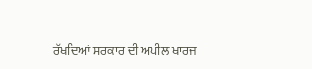ਰੱਖਦਿਆਂ ਸਰਕਾਰ ਦੀ ਅਪੀਲ ਖਾਰਜ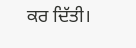ਕਰ ਦਿੱਤੀ।